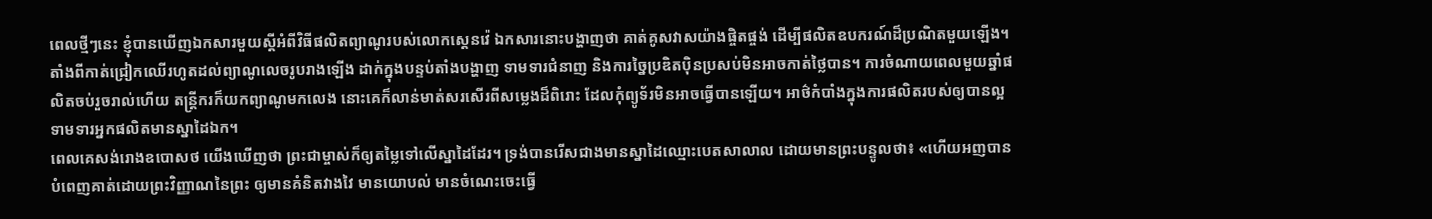ពេលថ្មីៗនេះ ខ្ញុំបានឃើញឯកសារមួយស្តីអំពីវិធីផលិតព្យាណូរបស់លោកស្តេនវ៉េ ឯកសារនោះបង្ហាញថា គាត់គូសវាសយ៉ាងផ្ចិតផ្ចង់ ដើម្បីផលិតឧបករណ៍ដ៏ប្រណិតមួយឡើង។ តាំងពីកាត់ជ្រៀកឈើរហូតដល់ព្យាណូលេចរូបរាងឡើង ដាក់ក្នុងបន្ទប់តាំងបង្ហាញ ទាមទារជំនាញ និងការច្នៃប្រឌិតប៉ិនប្រសប់មិនអាចកាត់ថ្លៃបាន។ ការចំណាយពេលមួយឆ្នាំផលិតចប់រួចរាល់ហើយ តន្ត្រីករក៏យកព្យាណូមកលេង នោះគេក៏លាន់មាត់សរសើរពីសម្លេងដ៏ពិរោះ ដែលកុំព្យូទ័រមិនអាចធ្វើបានឡើយ។ អាថ៌កំបាំងក្នុងការផលិតរបស់ឲ្យបានល្អ ទាមទារអ្នកផលិតមានស្នាដៃឯក។
ពេលគេសង់រោងឧបោសថ យើងឃើញថា ព្រះជាម្ចាស់ក៏ឲ្យតម្លៃទៅលើស្នាដៃដែរ។ ទ្រង់បានរើសជាងមានស្នាដៃឈ្មោះបេតសាលាល ដោយមានព្រះបន្ទូលថា៖ «ហើយអញបានបំពេញគាត់ដោយព្រះវិញ្ញាណនៃព្រះ ឲ្យមានគំនិតវាងវៃ មានយោបល់ មានចំណេះចេះធ្វើ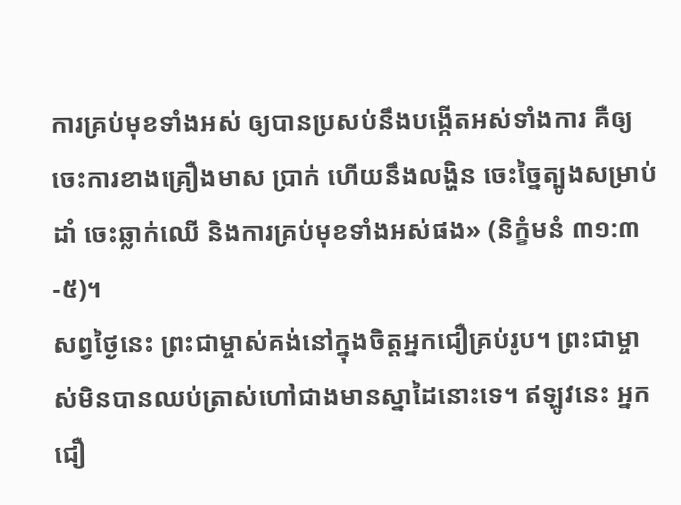ការគ្រប់មុខទាំងអស់ ឲ្យបានប្រសប់នឹងបង្កើតអស់ទាំងការ គឺឲ្យចេះការខាងគ្រឿងមាស ប្រាក់ ហើយនឹងលង្ហិន ចេះច្នៃត្បូងសម្រាប់ដាំ ចេះឆ្លាក់ឈើ និងការគ្រប់មុខទាំងអស់ផង» (និក្ខំមនំ ៣១:៣-៥)។
សព្វថ្ងៃនេះ ព្រះជាម្ចាស់គង់នៅក្នុងចិត្តអ្នកជឿគ្រប់រូប។ ព្រះជាម្ចាស់មិនបានឈប់ត្រាស់ហៅជាងមានស្នាដៃនោះទេ។ ឥឡូវនេះ អ្នកជឿ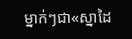ម្នាក់ៗជា«ស្នាដៃ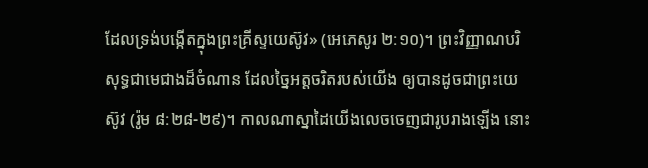ដែលទ្រង់បង្កើតក្នុងព្រះគ្រីស្ទយេស៊ូវ» (អេភេសូរ ២:១០)។ ព្រះវិញ្ញាណបរិសុទ្ធជាមេជាងដ៏ចំណាន ដែលច្នៃអត្តចរិតរបស់យើង ឲ្យបានដូចជាព្រះយេស៊ូវ (រ៉ូម ៨:២៨-២៩)។ កាលណាស្នាដៃយើងលេចចេញជារូបរាងឡើង នោះ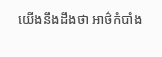យើងនឹងដឹងថា អាថ៌កំបាំង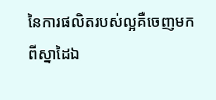នៃការផលិតរបស់ល្អគឺចេញមកពីស្នាដៃឯ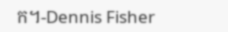ក។-Dennis Fisher